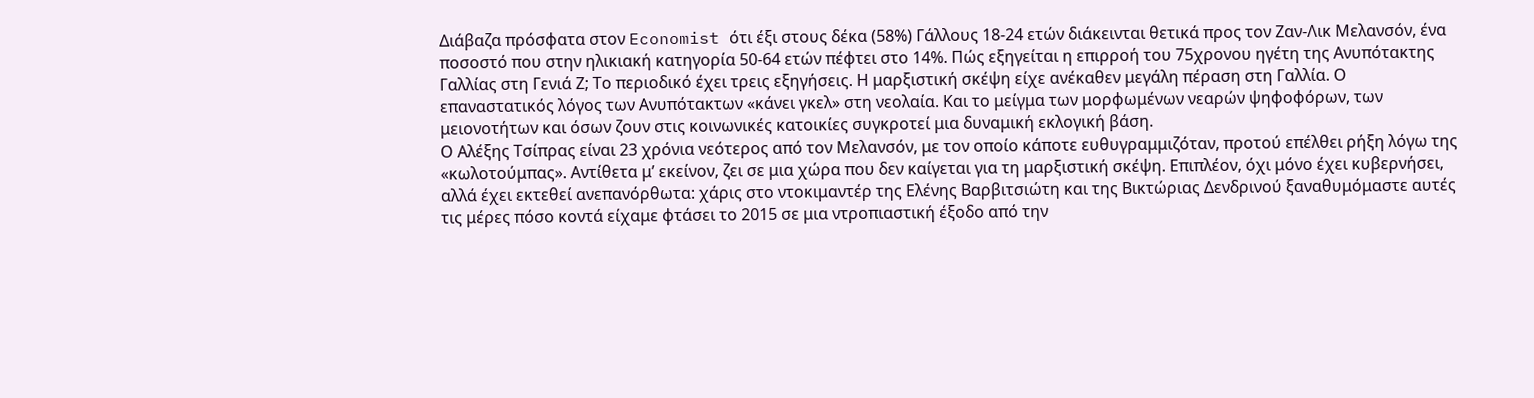Διάβαζα πρόσφατα στον Economist ότι έξι στους δέκα (58%) Γάλλους 18-24 ετών διάκεινται θετικά προς τον Ζαν-Λικ Μελανσόν, ένα ποσοστό που στην ηλικιακή κατηγορία 50-64 ετών πέφτει στο 14%. Πώς εξηγείται η επιρροή του 75χρονου ηγέτη της Ανυπότακτης Γαλλίας στη Γενιά Ζ; Το περιοδικό έχει τρεις εξηγήσεις. Η μαρξιστική σκέψη είχε ανέκαθεν μεγάλη πέραση στη Γαλλία. Ο επαναστατικός λόγος των Ανυπότακτων «κάνει γκελ» στη νεολαία. Και το μείγμα των μορφωμένων νεαρών ψηφοφόρων, των μειονοτήτων και όσων ζουν στις κοινωνικές κατοικίες συγκροτεί μια δυναμική εκλογική βάση.
Ο Αλέξης Τσίπρας είναι 23 χρόνια νεότερος από τον Μελανσόν, με τον οποίο κάποτε ευθυγραμμιζόταν, προτού επέλθει ρήξη λόγω της «κωλοτούμπας». Αντίθετα μ’ εκείνον, ζει σε μια χώρα που δεν καίγεται για τη μαρξιστική σκέψη. Επιπλέον, όχι μόνο έχει κυβερνήσει, αλλά έχει εκτεθεί ανεπανόρθωτα: χάρις στο ντοκιμαντέρ της Ελένης Βαρβιτσιώτη και της Βικτώριας Δενδρινού ξαναθυμόμαστε αυτές τις μέρες πόσο κοντά είχαμε φτάσει το 2015 σε μια ντροπιαστική έξοδο από την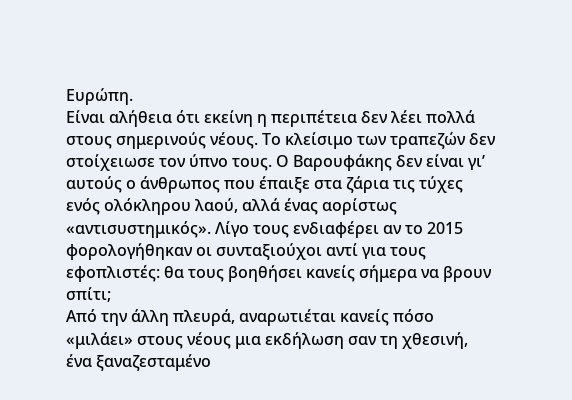Ευρώπη.
Είναι αλήθεια ότι εκείνη η περιπέτεια δεν λέει πολλά στους σημερινούς νέους. Το κλείσιμο των τραπεζών δεν στοίχειωσε τον ύπνο τους. Ο Βαρουφάκης δεν είναι γι’ αυτούς ο άνθρωπος που έπαιξε στα ζάρια τις τύχες ενός ολόκληρου λαού, αλλά ένας αορίστως «αντισυστημικός». Λίγο τους ενδιαφέρει αν το 2015 φορολογήθηκαν οι συνταξιούχοι αντί για τους εφοπλιστές: θα τους βοηθήσει κανείς σήμερα να βρουν σπίτι;
Από την άλλη πλευρά, αναρωτιέται κανείς πόσο «μιλάει» στους νέους μια εκδήλωση σαν τη χθεσινή, ένα ξαναζεσταμένο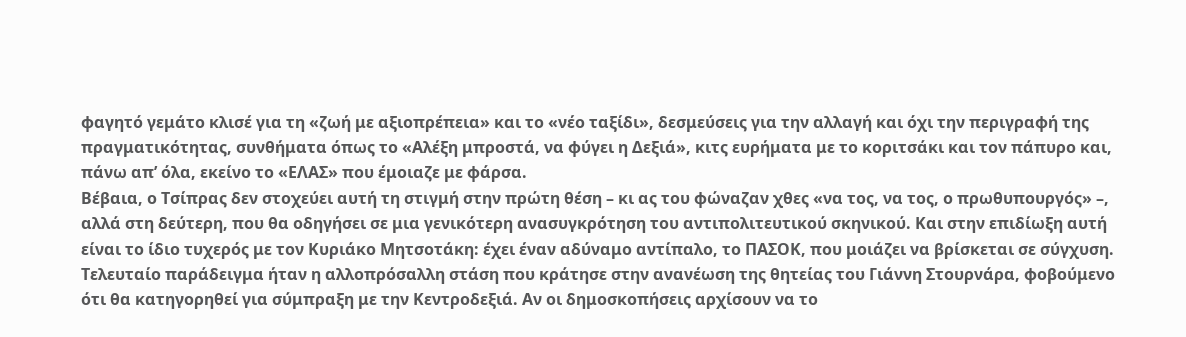φαγητό γεμάτο κλισέ για τη «ζωή με αξιοπρέπεια» και το «νέο ταξίδι», δεσμεύσεις για την αλλαγή και όχι την περιγραφή της πραγματικότητας, συνθήματα όπως το «Αλέξη μπροστά, να φύγει η Δεξιά», κιτς ευρήματα με το κοριτσάκι και τον πάπυρο και, πάνω απ’ όλα, εκείνο το «ΕΛΑΣ» που έμοιαζε με φάρσα.
Βέβαια, ο Τσίπρας δεν στοχεύει αυτή τη στιγμή στην πρώτη θέση – κι ας του φώναζαν χθες «να τος, να τος, ο πρωθυπουργός» –, αλλά στη δεύτερη, που θα οδηγήσει σε μια γενικότερη ανασυγκρότηση του αντιπολιτευτικού σκηνικού. Και στην επιδίωξη αυτή είναι το ίδιο τυχερός με τον Κυριάκο Μητσοτάκη: έχει έναν αδύναμο αντίπαλο, το ΠΑΣΟΚ, που μοιάζει να βρίσκεται σε σύγχυση. Τελευταίο παράδειγμα ήταν η αλλοπρόσαλλη στάση που κράτησε στην ανανέωση της θητείας του Γιάννη Στουρνάρα, φοβούμενο ότι θα κατηγορηθεί για σύμπραξη με την Κεντροδεξιά. Αν οι δημοσκοπήσεις αρχίσουν να το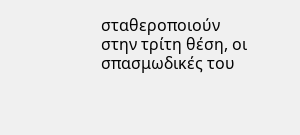σταθεροποιούν στην τρίτη θέση, οι σπασμωδικές του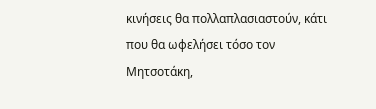κινήσεις θα πολλαπλασιαστούν, κάτι που θα ωφελήσει τόσο τον Μητσοτάκη,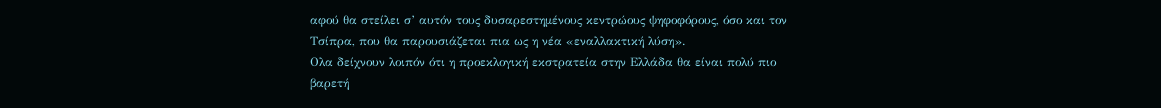αφού θα στείλει σ’ αυτόν τους δυσαρεστημένους κεντρώους ψηφοφόρους, όσο και τον Τσίπρα, που θα παρουσιάζεται πια ως η νέα «εναλλακτική λύση».
Ολα δείχνουν λοιπόν ότι η προεκλογική εκστρατεία στην Ελλάδα θα είναι πολύ πιο βαρετή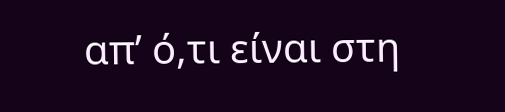απ’ ό,τι είναι στη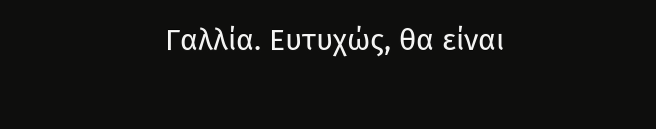Γαλλία. Ευτυχώς, θα είναι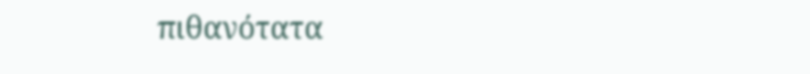πιθανότατα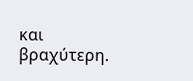και βραχύτερη.